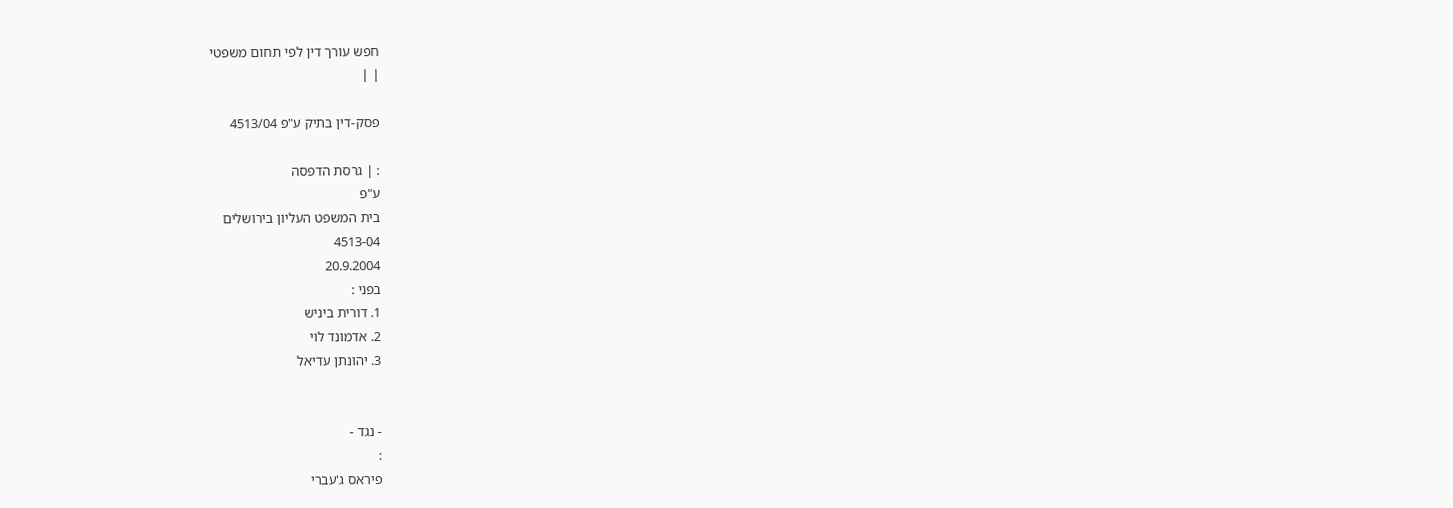חפש עורך דין לפי תחום משפטי
| |

פסק-דין בתיק ע"פ 4513/04

: | גרסת הדפסה
ע"פ
בית המשפט העליון בירושלים
4513-04
20.9.2004
בפני :
1. דורית ביניש
2. אדמונד לוי
3. יהונתן עדיאל


- נגד -
:
פיראס ג'עברי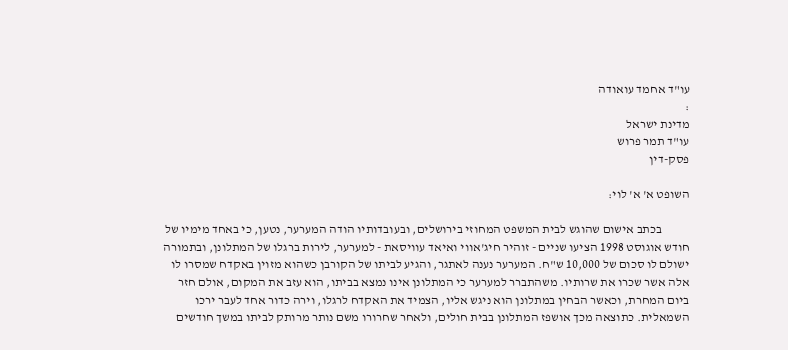עו"ד אחמד עואודה
:
מדינת ישראל
עו"ד תמר פרוש
פסק-דין

השופט א' א' לוי:

           בכתב אישום שהוגש לבית המשפט המחוזי בירושלים, ובעובדותיו הודה המערער, נטען, כי באחד מימיו של חודש אוגוסט 1998 הציעו שניים - זוהיר חיג'אווי ואיאד עוויסאת - למערער, לירות ברגלו של המתלונן, ובתמורה ישולם לו סכום של 10,000 ש"ח. המערער נענה לאתגר, והגיע לביתו של הקורבן כשהוא מזוין באקדח שמסרו לו אלה אשר שכרו את שרותיו. משהתברר למערער כי המתלונן אינו נמצא בביתו, הוא עזב את המקום, אולם חזר ביום המחרת, וכאשר הבחין במתלונן הוא ניגש אליו, הצמיד את האקדח לרגלו, וירה כדור אחד לעבר ירכו השמאלית. כתוצאה מכך אושפז המתלונן בבית חולים, ולאחר שחרורו משם נותר מרותק לביתו במשך חודשים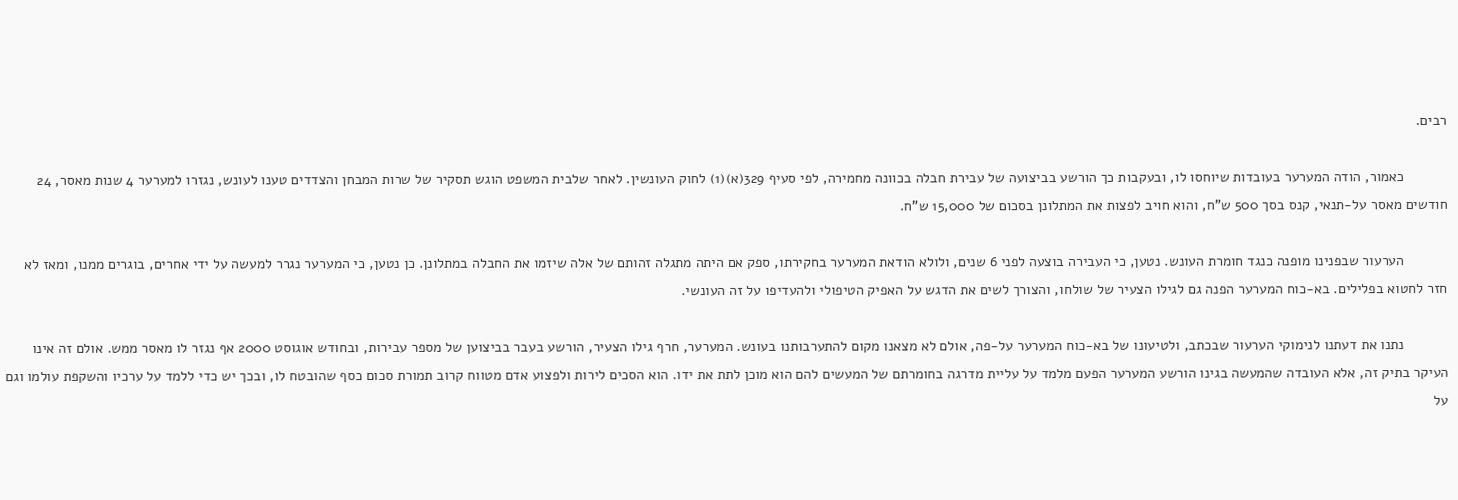רבים.

           כאמור, הודה המערער בעובדות שיוחסו לו, ובעקבות כך הורשע בביצועה של עבירת חבלה בכוונה מחמירה, לפי סעיף 329(א)(1) לחוק העונשין. לאחר שלבית המשפט הוגש תסקיר של שרות המבחן והצדדים טענו לעונש, נגזרו למערער 4 שנות מאסר, 24 חודשים מאסר על-תנאי, קנס בסך 500 ש"ח, והוא חויב לפצות את המתלונן בסכום של 15,000 ש"ח.

           הערעור שבפנינו מופנה כנגד חומרת העונש. נטען, כי העבירה בוצעה לפני 6 שנים, ולולא הודאת המערער בחקירתו, ספק אם היתה מתגלה זהותם של אלה שיזמו את החבלה במתלונן. כן נטען, כי המערער נגרר למעשה על ידי אחרים, בוגרים ממנו, ומאז לא חזר לחטוא בפלילים. בא-כוח המערער הפנה גם לגילו הצעיר של שולחו, והצורך לשים את הדגש על האפיק הטיפולי ולהעדיפו על זה העונשי.

           נתנו את דעתנו לנימוקי הערעור שבכתב, ולטיעונו של בא-כוח המערער על-פה, אולם לא מצאנו מקום להתערבותנו בעונש. המערער, חרף גילו הצעיר, הורשע בעבר בביצוען של מספר עבירות, ובחודש אוגוסט 2000 אף נגזר לו מאסר ממש. אולם זה אינו העיקר בתיק זה, אלא העובדה שהמעשה בגינו הורשע המערער הפעם מלמד על עליית מדרגה בחומרתם של המעשים להם הוא מוכן לתת את ידו. הוא הסכים לירות ולפצוע אדם מטווח קרוב תמורת סכום כסף שהובטח לו, ובכך יש כדי ללמד על ערכיו והשקפת עולמו וגם על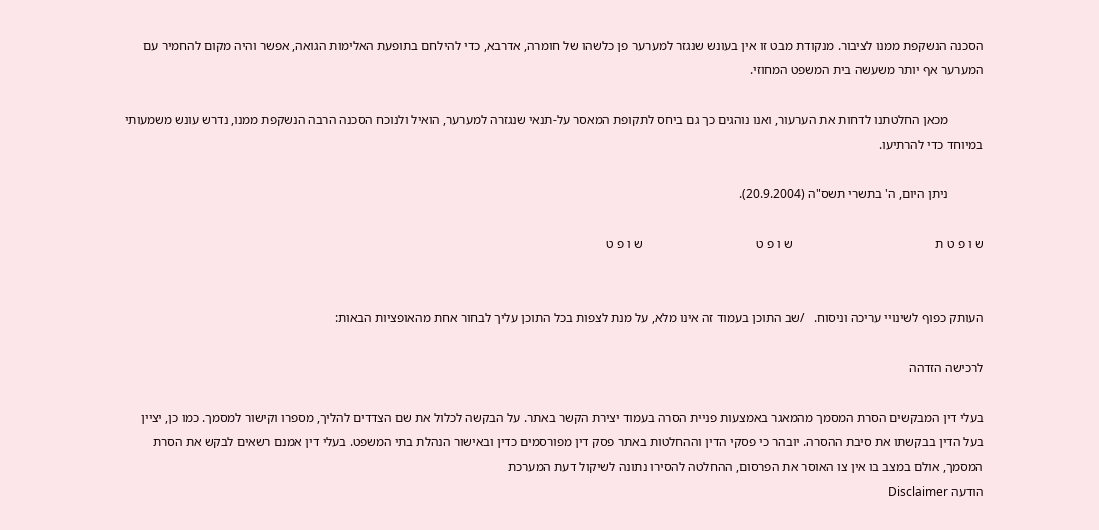הסכנה הנשקפת ממנו לציבור. מנקודת מבט זו אין בעונש שנגזר למערער פן כלשהו של חומרה, אדרבא, כדי להילחם בתופעת האלימות הגואה, אפשר והיה מקום להחמיר עם המערער אף יותר משעשה בית המשפט המחוזי.

           מכאן החלטתנו לדחות את הערעור, ואנו נוהגים כך גם ביחס לתקופת המאסר על-תנאי שנגזרה למערער, הואיל ולנוכח הסכנה הרבה הנשקפת ממנו, נדרש עונש משמעותי במיוחד כדי להרתיעו.

           ניתן היום, ה' בתשרי תשס"ה (20.9.2004).

ש ו פ ט ת                                            ש ו פ ט                                   ש ו פ ט


העותק כפוף לשינויי עריכה וניסוח.   /שב התוכן בעמוד זה אינו מלא, על מנת לצפות בכל התוכן עליך לבחור אחת מהאופציות הבאות:

לרכישה הזדהה

בעלי דין המבקשים הסרת המסמך מהמאגר באמצעות פניית הסרה בעמוד יצירת הקשר באתר. על הבקשה לכלול את שם הצדדים להליך, מספרו וקישור למסמך. כמו כן, יציין בעל הדין בבקשתו את סיבת ההסרה. יובהר כי פסקי הדין וההחלטות באתר פסק דין מפורסמים כדין ובאישור הנהלת בתי המשפט. בעלי דין אמנם רשאים לבקש את הסרת המסמך, אולם במצב בו אין צו האוסר את הפרסום, ההחלטה להסירו נתונה לשיקול דעת המערכת
הודעה Disclaimer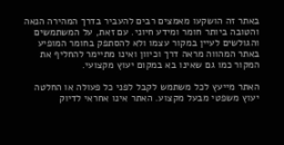באתר זה הושקעו מאמצים רבים להעביר בדרך המהירה הנאה והטובה ביותר חומר ומידע חיוני. עם זאת, על המשתמשים והגולשים לעיין במקור עצמו ולא להסתפק בחומר המופיע באתר המהווה מראה דרך וכיוון ואינו מתיימר להחליף את המקור כמו גם שאינו בא במקום יעוץ מקצועי.

האתר מייעץ לכל משתמש לקבל לפני כל פעולה או החלטה יעוץ משפטי מבעל מקצוע. האתר אינו אחראי לדיוק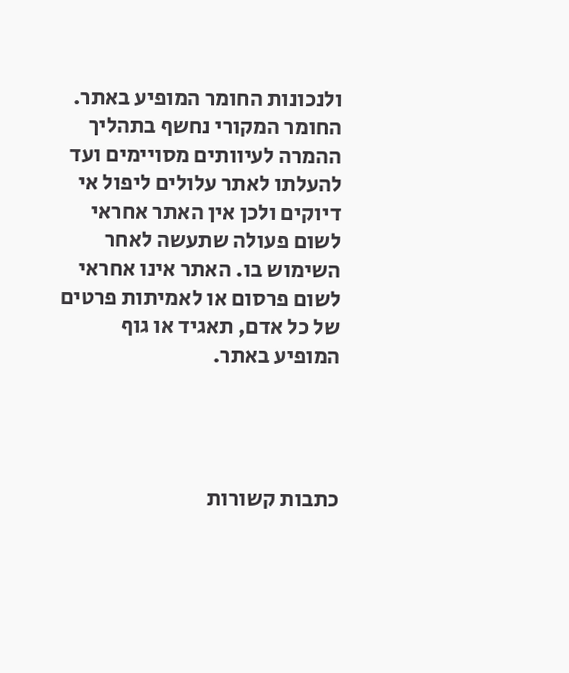ולנכונות החומר המופיע באתר. החומר המקורי נחשף בתהליך ההמרה לעיוותים מסויימים ועד להעלתו לאתר עלולים ליפול אי דיוקים ולכן אין האתר אחראי לשום פעולה שתעשה לאחר השימוש בו. האתר אינו אחראי לשום פרסום או לאמיתות פרטים של כל אדם, תאגיד או גוף המופיע באתר.




כתבות קשורות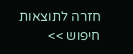חזרה לתוצאות חיפוש >>